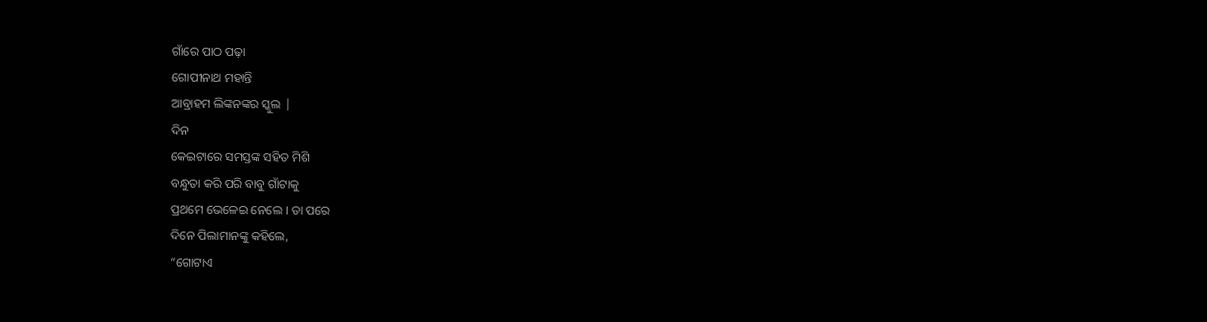ଗାଁରେ ପାଠ ପଢ଼ା
ଗୋପୀନାଥ ମହାନ୍ତି
ଆବ୍ରାହମ ଲିଙ୍କନଙ୍କର ସ୍କୁଲ |
ଦିନ
କେଇଟାରେ ସମସ୍ତଙ୍କ ସହିତ ମିଶି
ବନ୍ଧୁତା କରି ପରି ବାବୁ ଗାଁଟାକୁ
ପ୍ରଥମେ ଭେଳେଇ ନେଲେ । ତା ପରେ
ଦିନେ ପିଲାମାନଙ୍କୁ କହିଲେ,
“ଗୋଟାଏ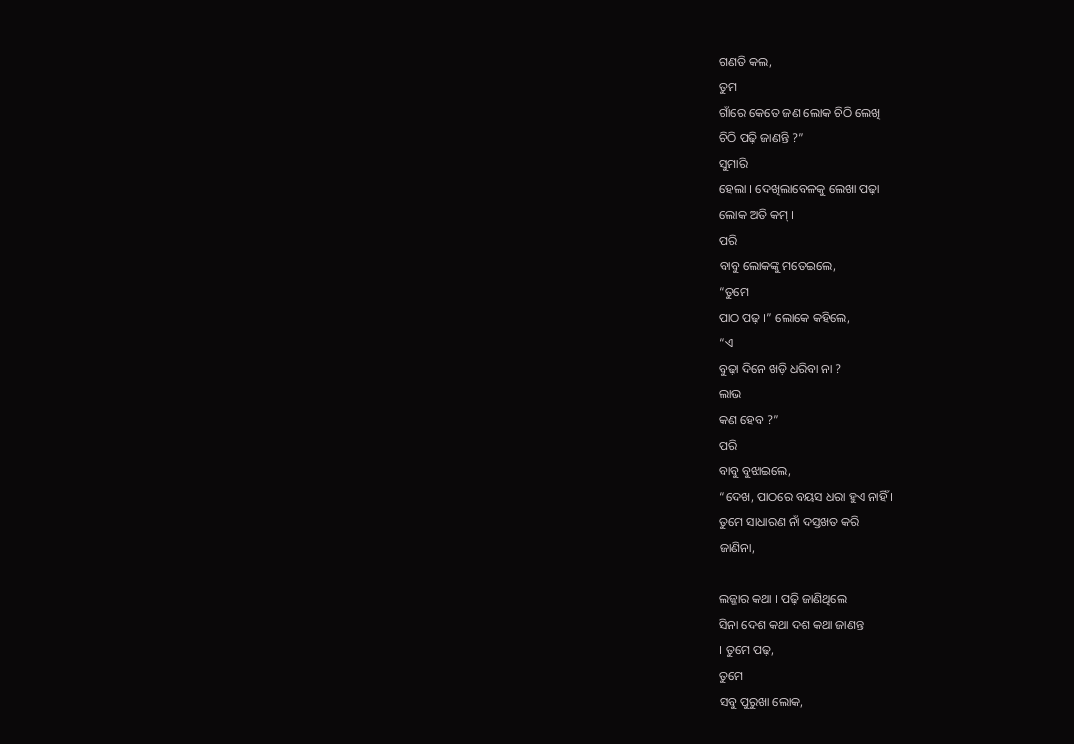ଗଣତି କଲ,
ତୁମ
ଗାଁରେ କେତେ ଜଣ ଲୋକ ଚିଠି ଲେଖି
ଚିଠି ପଢ଼ି ଜାଣନ୍ତି ?”
ସୁମାରି
ହେଲା । ଦେଖିଲାବେଳକୁ ଲେଖା ପଢ଼ା
ଲୋକ ଅତି କମ୍ ।
ପରି
ବାବୁ ଲୋକଙ୍କୁ ମତେଇଲେ,
“ତୁମେ
ପାଠ ପଢ଼ ।” ଲୋକେ କହିଲେ,
“ଏ
ବୁଢ଼ା ଦିନେ ଖଡ଼ି ଧରିବା ନା ?
ଲାଭ
କଣ ହେବ ?”
ପରି
ବାବୁ ବୁଝାଇଲେ,
“ଦେଖ, ପାଠରେ ବୟସ ଧରା ହୁଏ ନାହିଁ ।
ତୁମେ ସାଧାରଣ ନାଁ ଦସ୍ତଖତ କରି
ଜାଣିନା,

ଲଜ୍ଜାର କଥା । ପଢ଼ି ଜାଣିଥିଲେ
ସିନା ଦେଶ କଥା ଦଶ କଥା ଜାଣନ୍ତ
। ତୁମେ ପଢ଼,
ତୁମେ
ସବୁ ପୁରୁଖା ଲୋକ,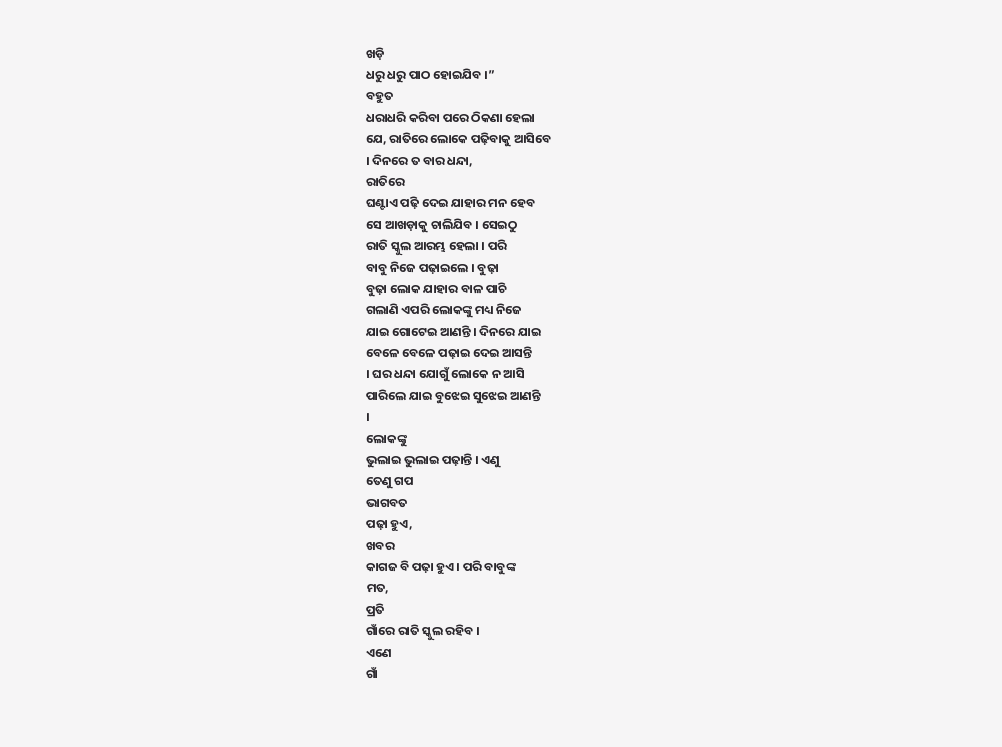ଖଡ଼ି
ଧରୁ ଧରୁ ପାଠ ହୋଇଯିବ ।”
ବହୁତ
ଧରାଧରି କରିବା ପରେ ଠିକଣା ହେଲା
ଯେ, ରାତିରେ ଲୋକେ ପଢ଼ିବାକୁ ଆସିବେ
। ଦିନରେ ତ ବାର ଧନ୍ଦା,
ରାତିରେ
ଘଣ୍ଟାଏ ପଢ଼ି ଦେଇ ଯାହାର ମନ ହେବ
ସେ ଆଖଡ଼ାକୁ ଚାଲିଯିବ । ସେଇଠୁ
ରାତି ସ୍କୁଲ ଆରମ୍ଭ ହେଲା । ପରି
ବାବୁ ନିଜେ ପଢ଼ାଇଲେ । ବୁଢ଼ା
ବୁଢ଼ା ଲୋକ ଯାହାର ବାଳ ପାଚି
ଗଲାଣି ଏପରି ଲୋକଙ୍କୁ ମଧ୍ୟ ନିଜେ
ଯାଇ ଗୋଟେଇ ଆଣନ୍ତି । ଦିନରେ ଯାଇ
ବେଳେ ବେଳେ ପଢ଼ାଇ ଦେଇ ଆସନ୍ତି
। ଘର ଧନ୍ଦା ଯୋଗୁଁ ଲୋକେ ନ ଆସି
ପାରିଲେ ଯାଇ ବୁଝେଇ ସୁଝେଇ ଆଣନ୍ତି
।
ଲୋକଙ୍କୁ
ଭୁଲାଇ ଭୁଲାଇ ପଢ଼ାନ୍ତି । ଏଣୁ
ତେଣୁ ଗପ
ଭାଗବତ
ପଢ଼ା ହୁଏ,
ଖବର
କାଗଜ ବି ପଢ଼ା ହୁଏ । ପରି ବାବୁଙ୍କ
ମତ,
ପ୍ରତି
ଗାଁରେ ରାତି ସ୍କୁଲ ରହିବ ।
ଏଣେ
ଗାଁ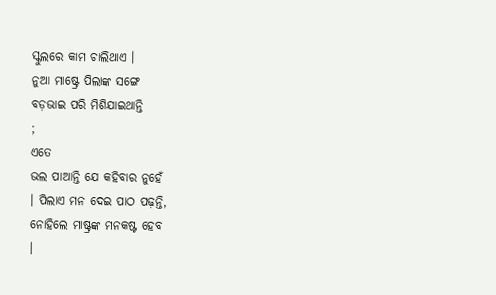ସ୍କୁଲରେ କାମ ଚାଲିଥାଏ ।
ନୁଆ ମାଷ୍ଟ୍ରେ ପିଲାଙ୍କ ସଙ୍ଗେ
ବଡ଼ଭାଇ ପରି ମିଶିଯାଇଥାନ୍ତି
;
ଏତେ
ଭଲ ପାଆନ୍ତି ଯେ କହିବାର ନୁହେଁ
। ପିଲାଏ ମନ ଦେଇ ପାଠ ପଢ଼ନ୍ତି,
ନୋହିଲେ ମାଷ୍ଟ୍ରଙ୍କ ମନକଷ୍ଟ ହେବ
।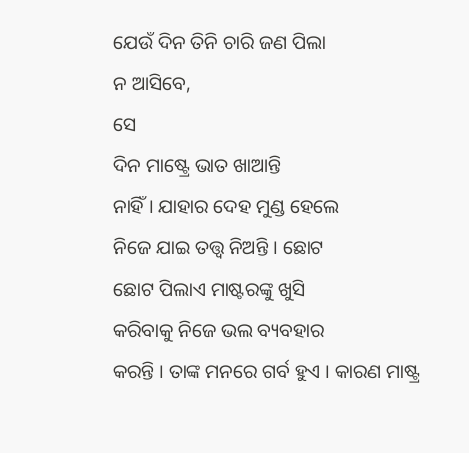ଯେଉଁ ଦିନ ତିନି ଚାରି ଜଣ ପିଲା
ନ ଆସିବେ,
ସେ
ଦିନ ମାଷ୍ଟ୍ରେ ଭାତ ଖାଆନ୍ତି
ନାହିଁ । ଯାହାର ଦେହ ମୁଣ୍ଡ ହେଲେ
ନିଜେ ଯାଇ ତତ୍ତ୍ୱ ନିଅନ୍ତି । ଛୋଟ
ଛୋଟ ପିଲାଏ ମାଷ୍ଟରଙ୍କୁ ଖୁସି
କରିବାକୁ ନିଜେ ଭଲ ବ୍ୟବହାର
କରନ୍ତି । ତାଙ୍କ ମନରେ ଗର୍ବ ହୁଏ । କାରଣ ମାଷ୍ଟ୍ର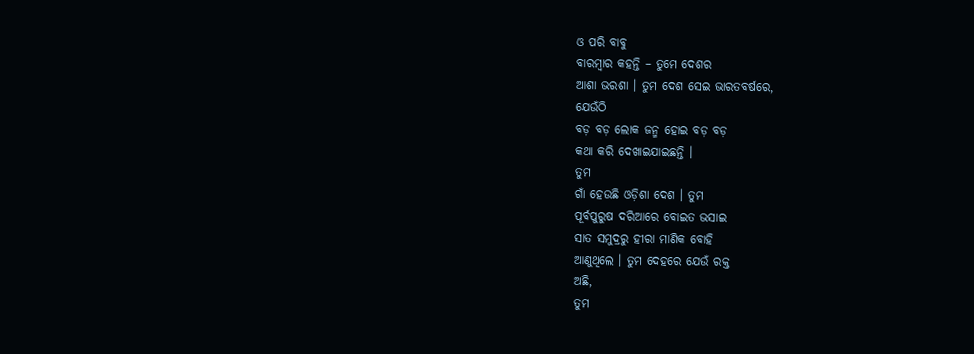ଓ ପରି ବାବୁ
ବାରମ୍ବାର କହନ୍ତି – ତୁମେ ଦେଶର
ଆଶା ଭରଶା । ତୁମ ଦେଶ ସେଇ ଭାରତବର୍ଷରେ,
ଯେଉଁଠି
ବଡ଼ ବଡ଼ ଲୋକ ଜନ୍ମ ହୋଇ ବଡ଼ ବଡ଼
କଥା କରି ଦେଖାଇଯାଇଛନ୍ତି ।
ତୁମ
ଗାଁ ହେଉଛି ଓଡ଼ିଶା ଦେଶ । ତୁମ
ପୂର୍ବପୁରୁଷ ଦରିଆରେ ବୋଇତ ଭସାଇ
ସାତ ସମୁଦ୍ରରୁ ହୀରା ମାଣିକ ବୋହି
ଆଣୁଥିଲେ । ତୁମ ଦେହରେ ଯେଉଁ ରକ୍ତ
ଅଛି,
ତୁମ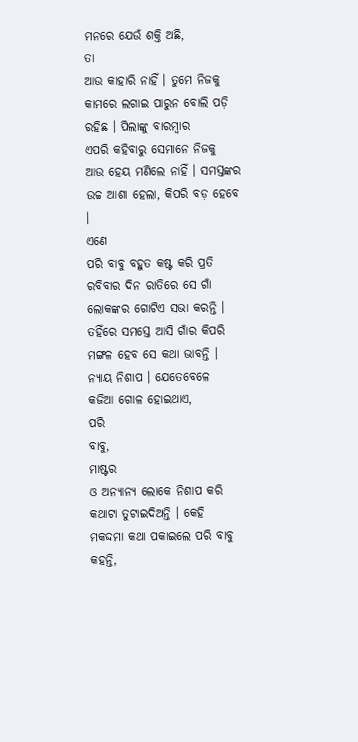ମନରେ ଯେଉଁ ଶକ୍ତି ଅଛି,
ତା
ଆଉ କାହାରି ନାହିଁ । ତୁମେ ନିଜକୁ
କାମରେ ଲଗାଇ ପାରୁନ ବୋଲି ପଡ଼ି
ରହିଛ । ପିଲାଙ୍କୁ ବାରମ୍ବାର
ଏପରି କହିବାରୁ ସେମାନେ ନିଜକୁ
ଆଉ ହେୟ ମଣିଲେ ନାହିଁ । ସମସ୍ତଙ୍କର
ଉଚ୍ଚ ଆଶା ହେଲା, କିପରି ବଡ଼ ହେବେ
।
ଏଣେ
ପରି ବାବୁ ବହୁତ କଷ୍ଟ କରି ପ୍ରତି
ରବିବାର ଦିନ ରାତିରେ ସେ ଗାଁ
ଲୋକଙ୍କର ଗୋଟିଏ ସଭା କରନ୍ତି ।
ତହିଁରେ ସମସ୍ତେ ଆସି ଗାଁର କିପରି
ମଙ୍ଗଳ ହେବ ସେ କଥା ଭାବନ୍ତି ।
ନ୍ୟାୟ ନିଶାପ । ଯେତେବେଳେ
କଜିଆ ଗୋଳ ହୋଇଥାଏ,
ପରି
ବାବୁ,
ମାଷ୍ଟର
ଓ ଅନ୍ୟାନ୍ୟ ଲୋକେ ନିଶାପ କରି
କଥାଟା ତୁଟାଇଦିଅନ୍ତି । କେହି
ମକଦ୍ଦମା କଥା ପକାଇଲେ ପରି ବାବୁ
କହନ୍ତି,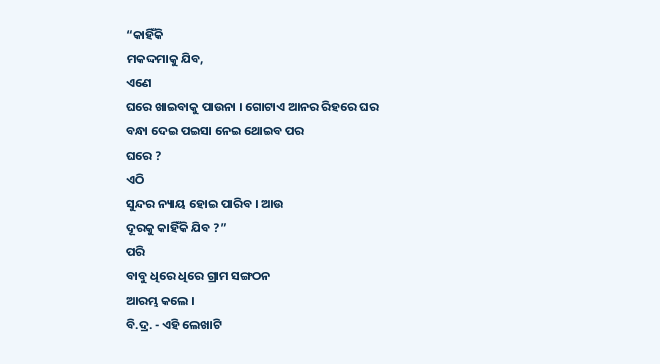“କାହିଁକି
ମକଦ୍ଦମାକୁ ଯିବ,
ଏଣେ
ଘରେ ଖାଇବାକୁ ପାଉନା । ଗୋଟାଏ ଆନର ରିହରେ ଘର
ବନ୍ଧା ଦେଇ ପଇସା ନେଇ ଥୋଇବ ପର
ଘରେ ?
ଏଠି
ସୁନ୍ଦର ନ୍ୟାୟ ହୋଇ ପାରିବ । ଆଉ
ଦୂରକୁ କାହିଁକି ଯିବ ?”
ପରି
ବାବୁ ଧିରେ ଧିରେ ଗ୍ରାମ ସଙ୍ଗଠନ
ଆରମ୍ଭ କଲେ ।
ବି.ଦ୍ର. - ଏହି ଲେଖାଟି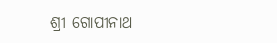ଶ୍ରୀ ଗୋପୀନାଥ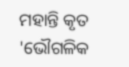ମହାନ୍ତି କୃତ 'ଭୌଗଳିକ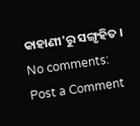କାହାଣୀ'ରୁ ସଙ୍ଗୃହିତ ।
No comments:
Post a Comment